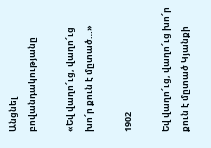Անցնել բովանդակությանը

«Եվ վաղո՜ւց, վաղո՜ւց խո՜ր քուն է մըտած…»

1902

Եվ վաղո՜ւց, վաղո՜ւց խո՜ր քուն է մըտած Կյանքի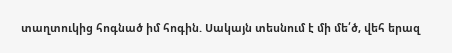տաղտուկից հոգնած իմ հոգին. Սակայն տեսնում է մի մե՛ծ, վեհ երազ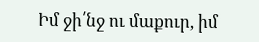Իմ ջի՛նջ ու մաքուր, իմ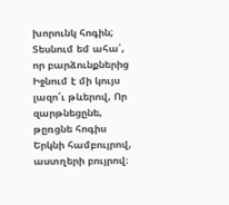խորունկ հոգին; Տեսնում եմ ահա՛, որ բարձունքներից Իջնում է մի կույս լազո՜ւ թևերով, Որ զարթնեցընե, թըռցնե հոգիս Երկնի համբույրով, աստղերի բույրով։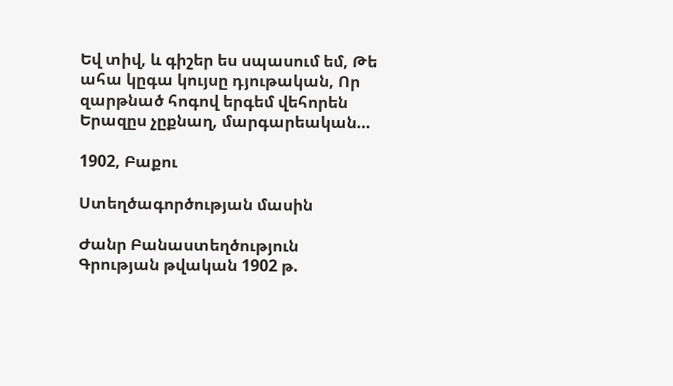Եվ տիվ, և գիշեր ես սպասում եմ, Թե ահա կըգա կույսը դյութական, Որ զարթնած հոգով երգեմ վեհորեն Երազըս չըքնաղ, մարգարեական…

1902, Բաքու

Ստեղծագործության մասին

Ժանր Բանաստեղծություն
Գրության թվական 1902 թ.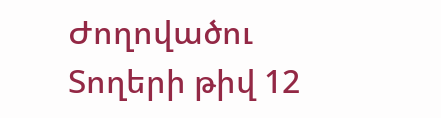Ժողովածու
Տողերի թիվ 12